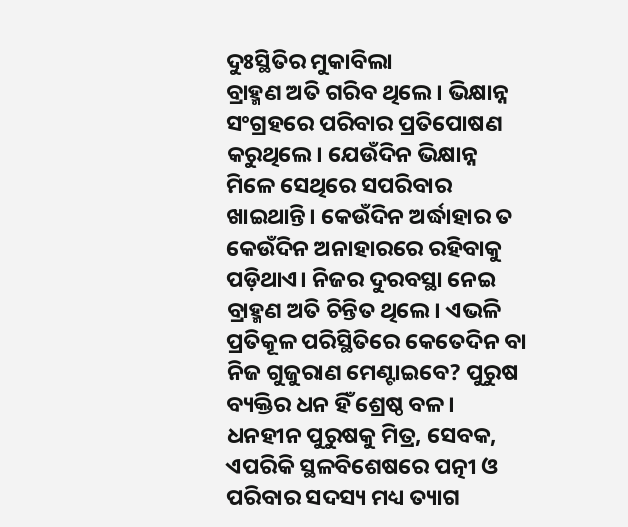ଦୁଃସ୍ଥିତିର ମୁକାବିଲା
ବ୍ରାହ୍ମଣ ଅତି ଗରିବ ଥିଲେ। ଭିକ୍ଷାନ୍ନ ସଂଗ୍ରହରେ ପରିବାର ପ୍ରତିପୋଷଣ କରୁଥିଲେ। ଯେଉଁଦିନ ଭିକ୍ଷାନ୍ନ ମିଳେ ସେଥିରେ ସପରିବାର ଖାଇଥାନ୍ତି। କେଉଁଦିନ ଅର୍ଦ୍ଧାହାର ତ କେଉଁଦିନ ଅନାହାରରେ ରହିବାକୁ ପଡ଼ିଥାଏ। ନିଜର ଦୁରବସ୍ଥା ନେଇ ବ୍ରାହ୍ମଣ ଅତି ଚିନ୍ତିତ ଥିଲେ। ଏଭଳି ପ୍ରତିକୂଳ ପରିସ୍ଥିତିରେ କେତେଦିନ ବା ନିଜ ଗୁଜୁରାଣ ମେଣ୍ଟାଇବେ? ପୁରୁଷ ବ୍ୟକ୍ତିର ଧନ ହିଁ ଶ୍ରେଷ୍ଠ ବଳ। ଧନହୀନ ପୁରୁଷକୁ ମିତ୍ର, ସେବକ, ଏପରିକି ସ୍ଥଳବିଶେଷରେ ପତ୍ନୀ ଓ ପରିବାର ସଦସ୍ୟ ମଧ୍ୟ ତ୍ୟାଗ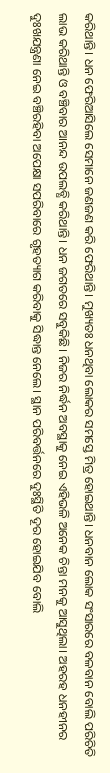କରିଥାନ୍ତି। ଧନ ଫେରିଆସିଲେ ସେମାନେ ଜଣଜଣ କରି ଫେରିଥାନ୍ତି। ମୁଖ୍ୟତଃ ଧନଥିବା ଲୋକର ସମସ୍ତେ ମିତ୍ର ହୋଇଥାନ୍ତି। ଧନବାନ ଲୋକ ସଂସାରରେ ବଳବାନ ବୋଲି ପରିଚିତି ଲାଭ କରିଥାନ୍ତି ଓ ବଞ୍ଚିବାର ଆନନ୍ଦ ଉପଲବ୍ଧି କରିଥାନ୍ତି। ଧନ ଜଗତରେ ସବୁକିଛି। ନିଜର ନିର୍ଦ୍ଧନ ଅବସ୍ଥାକୁ ନେଇ ଏହିଭଳି ଅନେକ ଚିନ୍ତା ମନକୁ ଆସୁଥିଲା। ଅହରହ ଧନହୀନର ଦୁଃଖଯନ୍ତ୍ରଣା ନେଇ ବଞ୍ଚିରହିବା ଅପେକ୍ଷା ସପରିବାରେ ଗୃହତ୍ୟାଗ କରିବାକୁ ସିଦ୍ଧାନ୍ତ ନେଲେ। ସ୍ଥାନ ପରିବର୍ତ୍ତନରେ ଦୁଃସ୍ଥିତି ଦୂର ହୋଇଯିବ ବୋଲି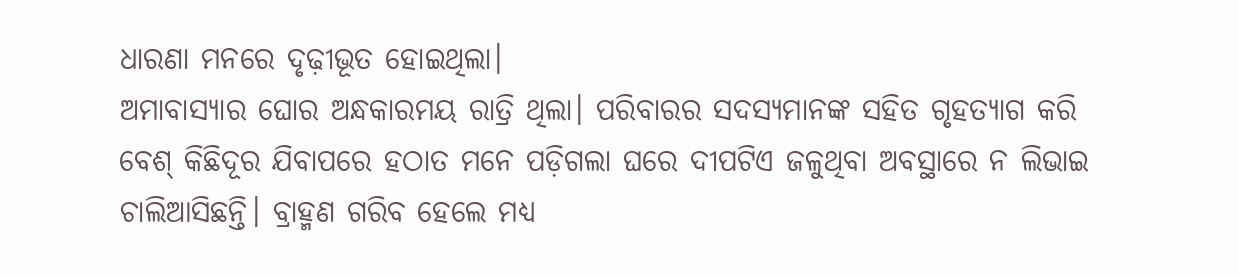ଧାରଣା ମନରେ ଦୃଢ଼ୀଭୂତ ହୋଇଥିଲା।
ଅମାବାସ୍ୟାର ଘୋର ଅନ୍ଧକାରମୟ ରାତ୍ରି ଥିଲା। ପରିବାରର ସଦସ୍ୟମାନଙ୍କ ସହିତ ଗୃହତ୍ୟାଗ କରି ବେଶ୍ କିଛିଦୂର ଯିବାପରେ ହଠାତ ମନେ ପଡ଼ିଗଲା ଘରେ ଦୀପଟିଏ ଜଳୁଥିବା ଅବସ୍ଥାରେ ନ ଲିଭାଇ ଚାଲିଆସିଛନ୍ତି। ବ୍ରାହ୍ମଣ ଗରିବ ହେଲେ ମଧ୍ୟ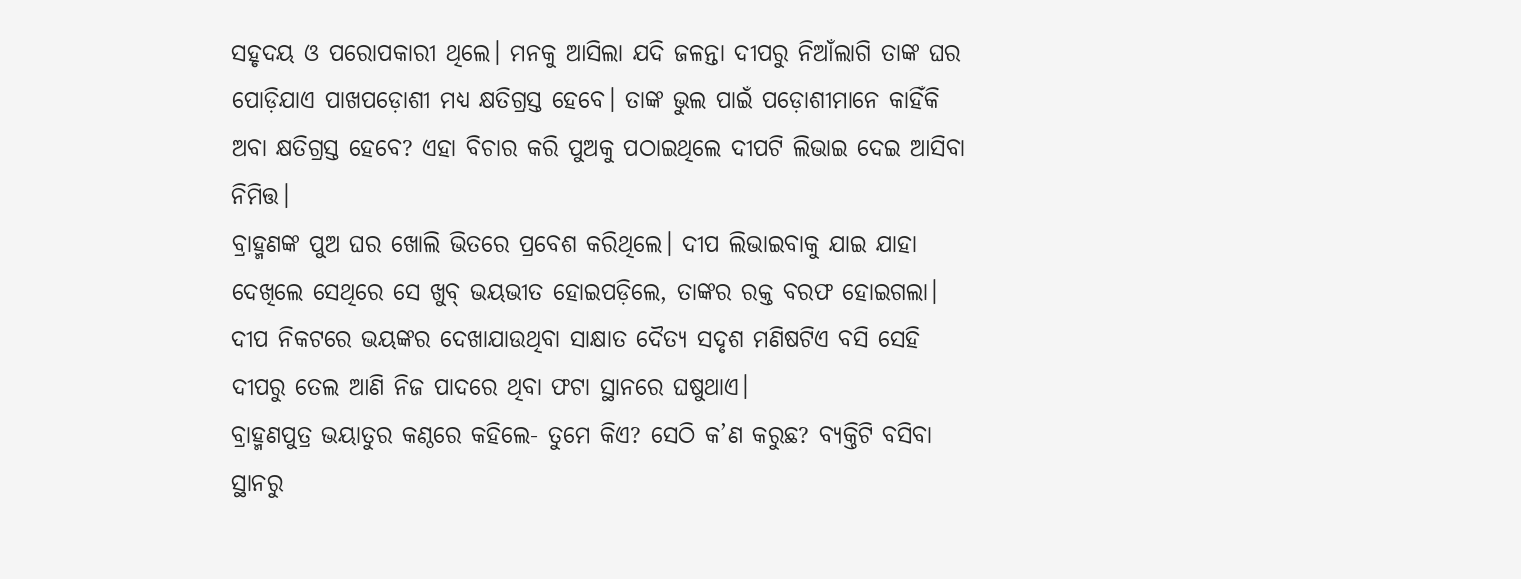ସହୃଦୟ ଓ ପରୋପକାରୀ ଥିଲେ। ମନକୁ ଆସିଲା ଯଦି ଜଳନ୍ତା ଦୀପରୁ ନିଆଁଲାଗି ତାଙ୍କ ଘର ପୋଡ଼ିଯାଏ ପାଖପଡ଼ୋଶୀ ମଧ୍ୟ କ୍ଷତିଗ୍ରସ୍ତ ହେବେ। ତାଙ୍କ ଭୁଲ ପାଇଁ ପଡ଼ୋଶୀମାନେ କାହିଁକି ଅବା କ୍ଷତିଗ୍ରସ୍ତ ହେବେ? ଏହା ବିଚାର କରି ପୁଅକୁ ପଠାଇଥିଲେ ଦୀପଟି ଲିଭାଇ ଦେଇ ଆସିବା ନିମିତ୍ତ।
ବ୍ରାହ୍ମଣଙ୍କ ପୁଅ ଘର ଖୋଲି ଭିତରେ ପ୍ରବେଶ କରିଥିଲେ। ଦୀପ ଲିଭାଇବାକୁ ଯାଇ ଯାହା ଦେଖିଲେ ସେଥିରେ ସେ ଖୁବ୍ ଭୟଭୀତ ହୋଇପଡ଼ିଲେ, ତାଙ୍କର ରକ୍ତ ବରଫ ହୋଇଗଲା। ଦୀପ ନିକଟରେ ଭୟଙ୍କର ଦେଖାଯାଉଥିବା ସାକ୍ଷାତ ଦୈତ୍ୟ ସଦୃଶ ମଣିଷଟିଏ ବସି ସେହି ଦୀପରୁ ତେଲ ଆଣି ନିଜ ପାଦରେ ଥିବା ଫଟା ସ୍ଥାନରେ ଘଷୁଥାଏ।
ବ୍ରାହ୍ମଣପୁତ୍ର ଭୟାତୁର କଣ୍ଠରେ କହିଲେ- ତୁମେ କିଏ? ସେଠି କ’ଣ କରୁଛ? ବ୍ୟକ୍ତିଟି ବସିବା ସ୍ଥାନରୁ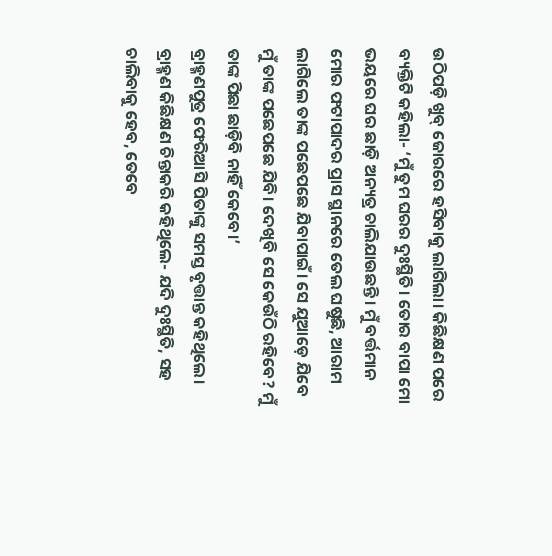ଉଠିପଡ଼ି ଖୁବ୍ ଜୋରରେ ହସିବାକୁ ଲାଗିଲା। କିଛିକ୍ଷଣ ପରେ ବ୍ୟକ୍ତିଟି କହିଲା- ‘ମୁଁ ତୁମ ଘରର ଦୁଃସ୍ଥିତି। ତୋର ବାପା ମୋ ଭୟରେ ଘର ଛାଡ଼ି ଅନ୍ୟତ୍ର ଚାଲିଯାଉଛନ୍ତି। ମୁଁ ବର୍ତ୍ତମାନ ମୋର ଫଟାପାଦର ପ୍ରାସ ସ୍ଥାନରେ ତେଲ ଘଷୁଛି, ଆରାମ ଲାଗିଲେ ତାଙ୍କ ପଛେପଛେ ଯିବାପାଇଁ। ସେ ଯୁଆଡ଼େ ଯିବେ ମୁଁ ତାଙ୍କ ପଛେପଛେ ଯିବି। ଦେଖିବି ସେ କେଉଁଠି ରହିବେ? ମୁଁ ତାଙ୍କ ପିଛା ଛାଡ଼ିବି ନାହିଁ କେବେ।’
ବ୍ରାହ୍ମଣପୁତ୍ର ଫେରିଆସି ପିତାଙ୍କୁ ସମସ୍ତ ବୃତ୍ତାନ୍ତ କହିଥିଲେ। ବ୍ରାହ୍ମଣ କିଛିକ୍ଷଣ ଚିନ୍ତାକରି କହିଥିଲେ- ଯଦି ଦୁଃସ୍ଥିତି, ସହ ଚାଲିବାକୁ ହେବ, ତେବେ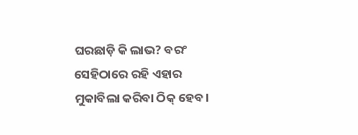ଘରଛାଡ଼ି କି ଲାଭ? ବରଂ ସେହିଠାରେ ରହି ଏହାର ମୁକାବିଲା କରିବା ଠିକ୍ ହେବ।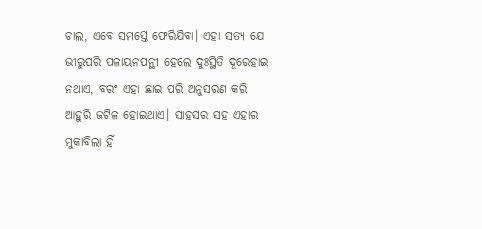ଚାଲ, ଏବେ ସମସ୍ତେ ଫେରିଯିବା। ଏହା ସତ୍ୟ ଯେ ଭୀରୁପରି ପଳାୟନପନ୍ଥୀ ହେଲେ ଦୁଃସ୍ଥିତି ଦୂରେହାଇ ନଥାଏ, ବରଂ ଏହା ଛାଇ ପରି ଅନୁସରଣ କରି ଆହୁରି ଜଟିଳ ହୋଇଥାଏ। ସାହସର ସହ ଏହାର ମୁକାବିଲା ହିଁ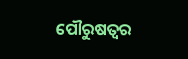ପୌରୁଷତ୍ବର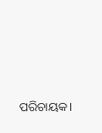ପରିଚାୟକ।